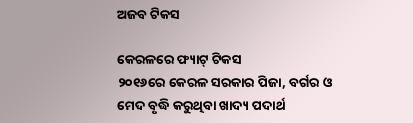ଅଜବ ଟିକସ

କେରଳରେ ଫ୍ୟାଟ୍‌ ଟିକସ
୨୦୧୬ରେ କେରଳ ସରକାର ପିଜା, ବର୍ଗର ଓ ମେଦ ବୃଦ୍ଧି କରୁଥିବା ଖାଦ୍ୟ ପଦାର୍ଥ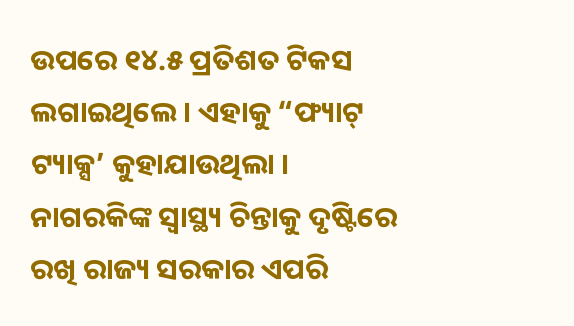ଉପରେ ୧୪.୫ ପ୍ରତିଶତ ଟିକସ ଲଗାଇଥିଲେ। ଏହାକୁ “ଫ୍ୟାଟ୍‍ ଟ୍ୟାକ୍ସ’ କୁହାଯାଉଥିଲା । ନାଗରକିଙ୍କ ସ୍ୱାସ୍ଥ୍ୟ ଚିନ୍ତାକୁ ଦୃଷ୍ଟିରେ ରଖି ରାଜ୍ୟ ସରକାର ଏପରି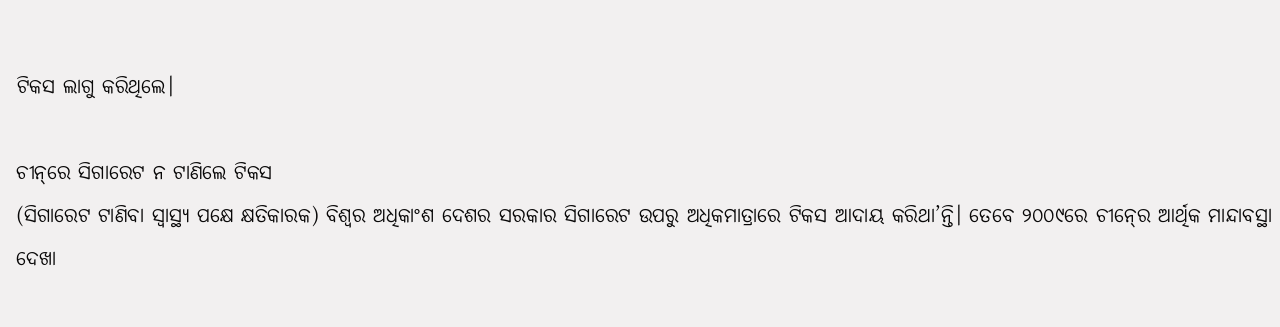ଟିକସ ଲାଗୁ କରିଥିଲେ।

ଚୀନ୍‌ରେ ସିଗାରେଟ ନ ଟାଣିଲେ ଟିକସ
(ସିଗାରେଟ ଟାଣିବା ସ୍ୱାସ୍ଥ୍ୟ ପକ୍ଷେ କ୍ଷତିକାରକ) ବିଶ୍ୱର ଅଧିକାଂଶ ଦେଶର ସରକାର ସିଗାରେଟ ଉପରୁ ଅଧିକମାତ୍ରାରେ ଟିକସ ଆଦାୟ କରିଥା’ନ୍ତି। ତେବେ ୨୦୦୯ରେ ଚୀନ୍‍ରେ ଆର୍ଥିକ ମାନ୍ଦାବସ୍ଥା ଦେଖା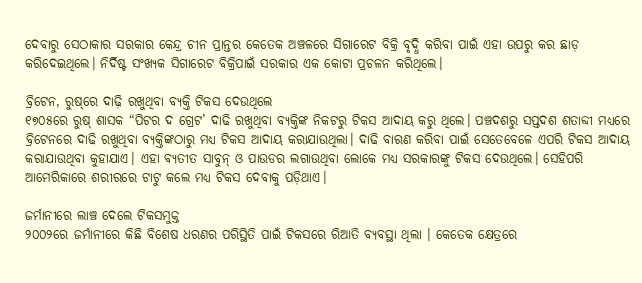ଦେବାରୁ ସେଠାକାର ସରକାର କେନ୍ଦ୍ର ଚୀନ ପ୍ରାନ୍ତର କେତେକ ଅଞ୍ଚଳରେ ସିଗାରେଟ ବିକ୍ରି ବୃଦ୍ଧି କରିବା ପାଇଁ ଏହା ଉପରୁ କର ଛାଡ଼ କରିଦେଇଥିଲେ। ନିର୍ଦିଷ୍ଟ ସଂଖ୍ୟକ ସିଗାରେଟ ବିକ୍ରିପାଇଁ ସରକାର ଏକ କୋଟା ପ୍ରଚଳନ କରିଥିଲେ।

ବ୍ରିଟେନ, ରୁଷ୍‌ରେ ଦାଢ଼ି ରଖୁଥିବା ବ୍ୟକ୍ତି ଟିକସ ଦେଉଥିଲେ
୧୭୦୫ରେ ରୁଷ୍‍ ଶାସକ “ପିଟର ଦ ଗ୍ରେଟ’ ଦାଢି ରଖୁଥିବା ବ୍ୟକ୍ତିଙ୍କ ନିକଟରୁ ଟିକସ ଆଦାୟ କରୁ ଥିଲେ। ପଞ୍ଚଦଶରୁ ସପ୍ତଦଶ ଶତାବ୍ଦୀ ମଧ୍ୟରେ ବ୍ରିଟେନରେ ଦାଢି ରଖୁଥିବା ବ୍ୟକ୍ତିଙ୍କଠାରୁ ମଧ୍ୟ ଟିକସ ଆଦାୟ କରାଯାଉଥିଲା। ଦାଢି ବାରଣ କରିବା ପାଇଁ ସେତେବେଳେ ଏପରି ଟିକସ ଆଦାୟ କରାଯାଉଥିବା କୁହାଯାଏ। ଏହା ବ୍ୟତୀତ ସାବୁନ୍‍ ଓ ପାଉଡର ଲଗାଉଥିବା ଲୋକେ ମଧ୍ୟ ସରକାରଙ୍କୁ ଟିକସ ଦେଉଥିଲେ। ସେହିପରି ଆମେରିକାରେ ଶରୀରରେ ଟାଟୁ କଲେ ମଧ୍ୟ ଟିକସ ଦେବାକୁ ପଡ଼ିଥାଏ।

ଜର୍ମାନୀରେ ଲାଞ୍ଚ ଦେଲେ ଟିକସମୁକ୍ତ
୨୦୦୨ରେ ଜର୍ମାନୀରେ କିଛି ବିଶେଷ ଧରଣର ପରିସ୍ଥିତି ପାଇଁ ଟିକସରେ ରିଆତି ବ୍ୟବସ୍ଥା ଥିଲା । କେତେକ କ୍ଷେତ୍ରରେ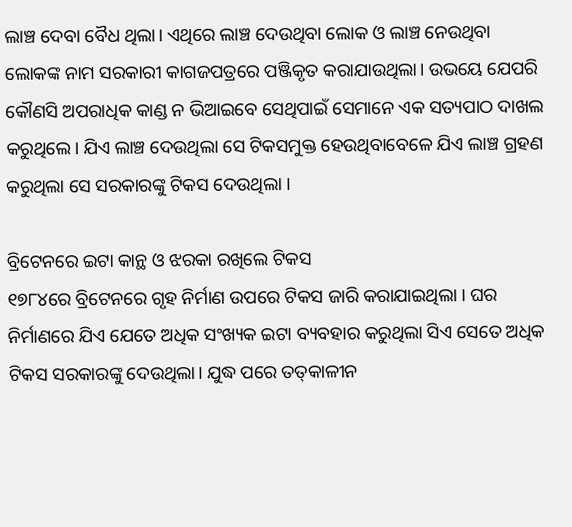ଲାଞ୍ଚ ଦେବା ବୈଧ ଥିଲା। ଏଥିରେ ଲାଞ୍ଚ ଦେଉଥିବା ଲୋକ ଓ ଲାଞ୍ଚ ନେଉଥିବା ଲୋକଙ୍କ ନାମ ସରକାରୀ କାଗଜପତ୍ରରେ ପଞ୍ଜିକୃତ କରାଯାଉଥିଲା। ଉଭୟେ ଯେପରି କୌଣସି ଅପରାଧିକ କାଣ୍ଡ ନ ଭିଆଇବେ ସେଥିପାଇଁ ସେମାନେ ଏକ ସତ୍ୟପାଠ ଦାଖଲ କରୁଥିଲେ। ଯିଏ ଲାଞ୍ଚ ଦେଉଥିଲା ସେ ଟିକସମୁକ୍ତ ହେଉଥିବାବେଳେ ଯିଏ ଲାଞ୍ଚ ଗ୍ରହଣ କରୁଥିଲା ସେ ସରକାରଙ୍କୁ ଟିକସ ଦେଉଥିଲା ।

ବ୍ରିଟେନରେ ଇଟା କାନ୍ଥ ଓ ଝରକା ରଖିଲେ ଟିକସ
୧୭୮୪ରେ ବ୍ରିଟେନରେ ଗୃହ ନିର୍ମାଣ ଉପରେ ଟିକସ ଜାରି କରାଯାଇଥିଲା । ଘର ନିର୍ମାଣରେ ଯିଏ ଯେତେ ଅଧିକ ସଂଖ୍ୟକ ଇଟା ବ୍ୟବହାର କରୁଥିଲା ସିଏ ସେତେ ଅଧିକ ଟିକସ ସରକାରଙ୍କୁ ଦେଉଥିଲା। ଯୁଦ୍ଧ ପରେ ତତ୍‍କାଳୀନ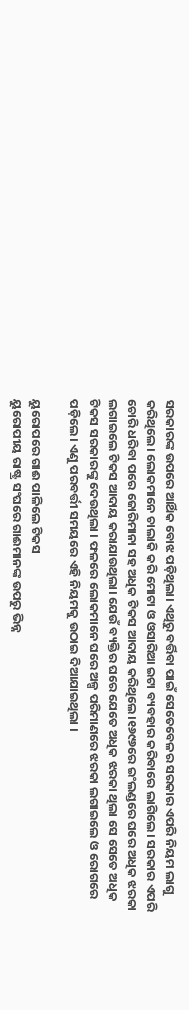ସରକାରଙ୍କ ଉପରେ ଆର୍ଥିକ ବୋଝ ପଡ଼ିଥିଲା। ଏଥିରୁ ବର୍ତ୍ତିବା ପାଇଁ ସେତେବେଳର ସରକାର ଏପରି ନିୟମ ଲାଗୁ କରିଥିଲେ। ଲୋକମାନେ ଚାଲାକି କରି ମୋଟା ଓ ଓସାରିଆ ଇଟା ବ୍ୟବହାର କରିବାରେ ଲାଗିଲେ। ସରକାର ଏପରି ଚୋରି ଧରିବା ପରେ ଜୋରିମାନା ସହ ଅଧିକ ଟିକସ ଆଦାୟ କରିଥିଲେ।୧୬୯୬ରେ ଇଂଲଣ୍ଡରେ ଘରେ ଅଧିକ ଝରକା ଲଗାଇଲେ ଟିକସ ଆଦାୟ କରାଯାଉଥିଲା। ଯେଉଁ ବ୍ୟକ୍ତିର ଘରେ ଯେତେ ଅଧିକ ଝରକା ଥିଲା ସେ ସେତେ ଅଧିକ ଟିକସ ସରକାରଙ୍କୁ ଦେଉଥିଲା । ଫଳରେ ଲୋକମାନେ ଘରେ ଅଳ୍ପ ପରିମାଣରେ ଝରକା ଲଗାଇଲେ ଓ ରୋଗରେ ପଡ଼ିଲେ। ଏଣୁ ପରବର୍ତ୍ତୀ ସମୟରେ ଏହି ନିୟମକୁ ଉଠାଇ ଦିଆଯାଇଥିଲା ।

ୟୁରୋପରେ ଗାଈ ପାଳିଲେ ଟିକସ
ୟୁରୋପୀୟ ରାଷ୍ଟ୍ର ସଂଘରେ ଗାଈମାନଙ୍କ ଉପରୁ ଭିନ୍ନ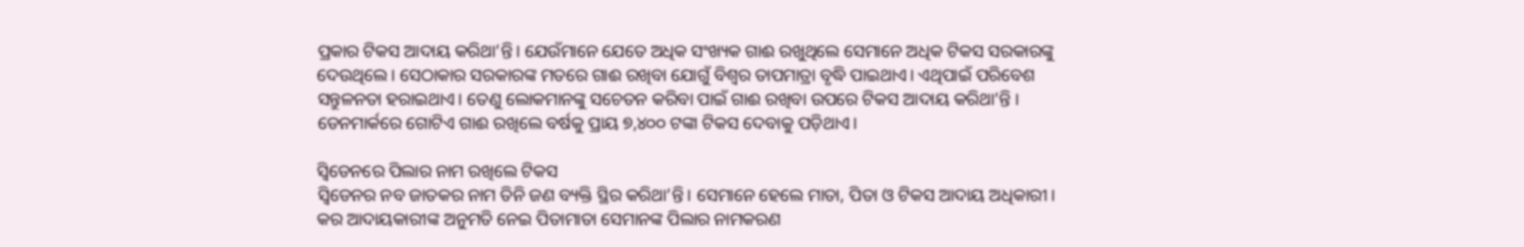ପ୍ରକାର ଟିକସ ଆଦାୟ କରିଥା’ନ୍ତି। ଯେଉଁମାନେ ଯେତେ ଅଧିକ ସଂଖ୍ୟକ ଗାଈ ରଖୁଥିଲେ ସେମାନେ ଅଧିକ ଟିକସ ସରକାରଙ୍କୁ ଦେଉଥିଲେ। ସେଠାକାର ସରକାରଙ୍କ ମତରେ ଗାଈ ରଖିବା ଯୋଗୁଁ ବିଶ୍ୱର ତାପମାତ୍ରା ବୃଦ୍ଧି ପାଇଥାଏ। ଏଥିପାଇଁ ପରିବେଶ ସନ୍ତୁଳନତା ହରାଇଥାଏ। ତେଣୁ ଲୋକମାନଙ୍କୁ ସଚେତନ କରିବା ପାଇଁ ଗାଈ ରଖିବା ଉପରେ ଟିକସ ଆଦାୟ କରିଥା’ନ୍ତି । ଡେନମାର୍କରେ ଗୋଟିଏ ଗାଈ ରଖିଲେ ବର୍ଷକୁ ପ୍ରାୟ ୭,୪୦୦ ଟଙ୍କା ଟିକସ ଦେବାକୁ ପଡ଼ିଥାଏ।

ସ୍ବିଡେନରେ ପିଲାର ନାମ ରଖିଲେ ଟିକସ
ସ୍ୱିଡେନର ନବ ଜାତକର ନାମ ତିନି ଜଣ ବ୍ୟକ୍ତି ସ୍ଥିର କରିଥା’ନ୍ତି। ସେମାନେ ହେଲେ ମାତା, ପିତା ଓ ଟିକସ ଆଦାୟ ଅଧିକାରୀ। କର ଆଦାୟକାରୀଙ୍କ ଅନୁମତି ନେଇ ପିତାମାତା ସେମାନଙ୍କ ପିଲାର ନାମକରଣ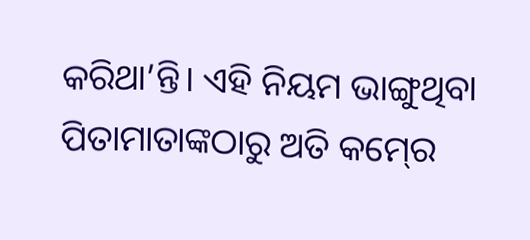କରିଥା’ନ୍ତି। ଏହି ନିୟମ ଭାଙ୍ଗୁଥିବା ପିତାମାତାଙ୍କଠାରୁ ଅତି କମ୍‍ରେ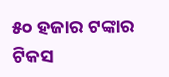୫୦ ହଜାର ଟଙ୍କାର ଟିକସ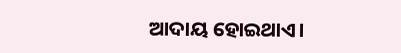ଆଦାୟ ହୋଇଥାଏ।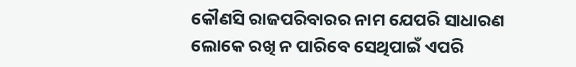କୌଣସି ରାଜପରିବାରର ନାମ ଯେପରି ସାଧାରଣ ଲୋକେ ରଖି ନ ପାରିବେ ସେଥିପାଇଁ ଏପରି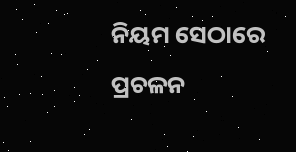ନିୟମ ସେଠାରେ ପ୍ରଚଳନ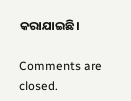କରାଯାଇଛି।

Comments are closed.